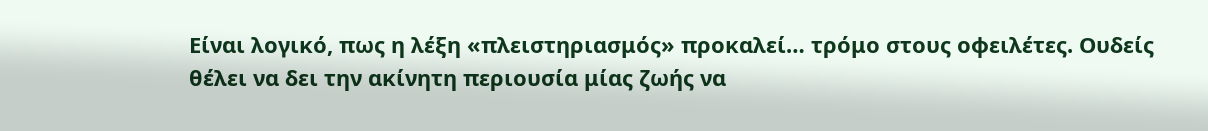Είναι λογικό, πως η λέξη «πλειστηριασμός» προκαλεί… τρόμο στους οφειλέτες. Ουδείς θέλει να δει την ακίνητη περιουσία μίας ζωής να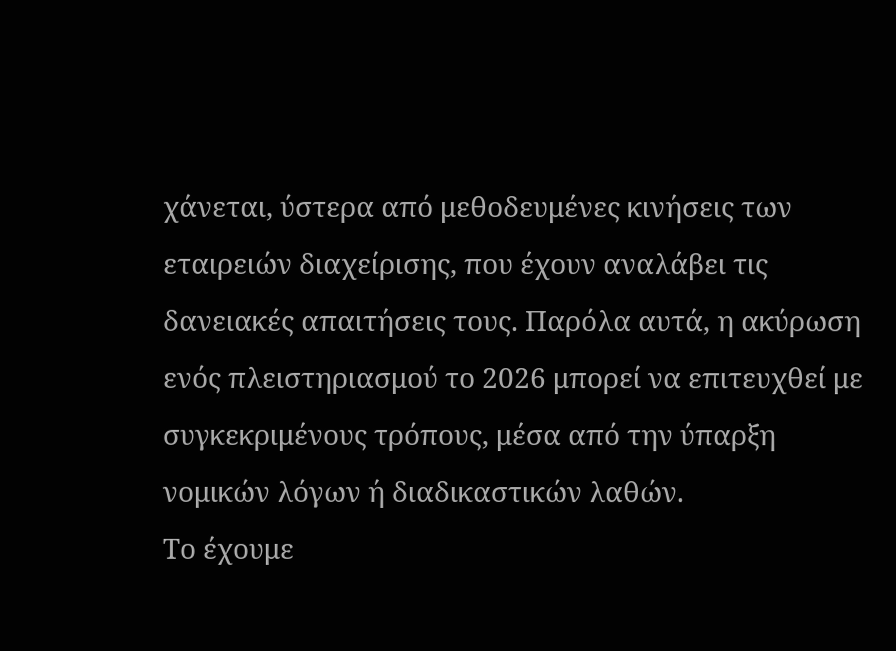χάνεται, ύστερα από μεθοδευμένες κινήσεις των εταιρειών διαχείρισης, που έχουν αναλάβει τις δανειακές απαιτήσεις τους. Παρόλα αυτά, η ακύρωση ενός πλειστηριασμού το 2026 μπορεί να επιτευχθεί με συγκεκριμένους τρόπους, μέσα από την ύπαρξη νομικών λόγων ή διαδικαστικών λαθών.
Το έχουμε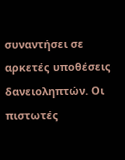συναντήσει σε αρκετές υποθέσεις δανειοληπτών. Οι πιστωτές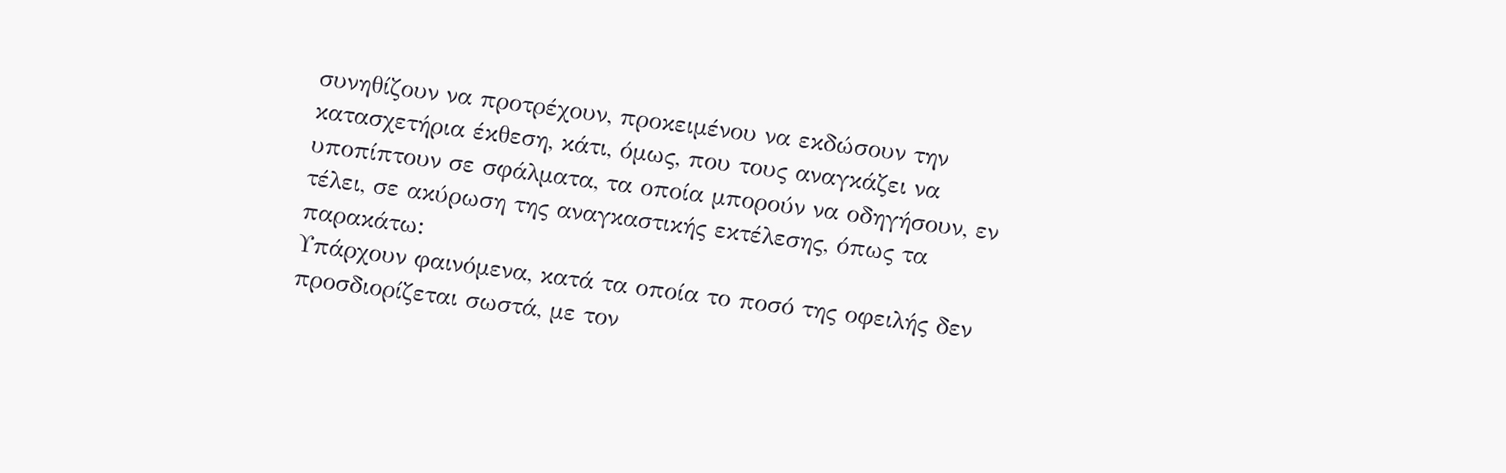συνηθίζουν να προτρέχουν, προκειμένου να εκδώσουν την κατασχετήρια έκθεση, κάτι, όμως, που τους αναγκάζει να υποπίπτουν σε σφάλματα, τα οποία μπορούν να οδηγήσουν, εν τέλει, σε ακύρωση της αναγκαστικής εκτέλεσης, όπως τα παρακάτω:
Υπάρχουν φαινόμενα, κατά τα οποία το ποσό της οφειλής δεν προσδιορίζεται σωστά, με τον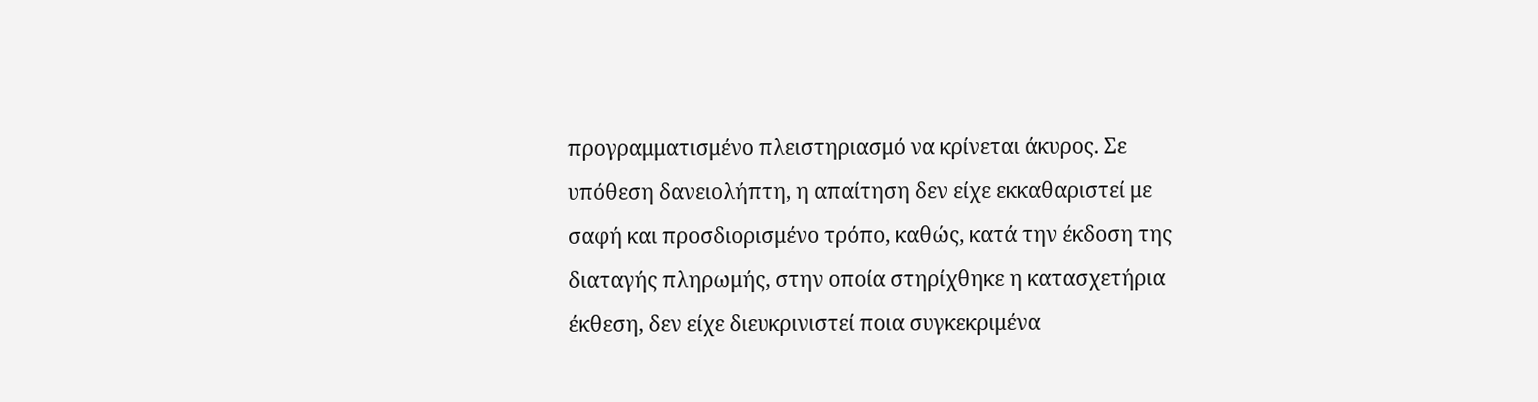προγραμματισμένο πλειστηριασμό να κρίνεται άκυρος. Σε υπόθεση δανειολήπτη, η απαίτηση δεν είχε εκκαθαριστεί με σαφή και προσδιορισμένο τρόπο, καθώς, κατά την έκδοση της διαταγής πληρωμής, στην οποία στηρίχθηκε η κατασχετήρια έκθεση, δεν είχε διευκρινιστεί ποια συγκεκριμένα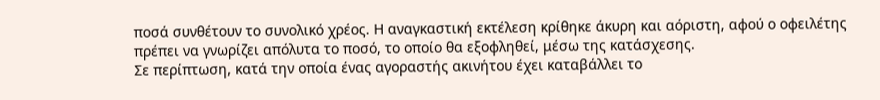ποσά συνθέτουν το συνολικό χρέος. Η αναγκαστική εκτέλεση κρίθηκε άκυρη και αόριστη, αφού ο οφειλέτης πρέπει να γνωρίζει απόλυτα το ποσό, το οποίο θα εξοφληθεί, μέσω της κατάσχεσης.
Σε περίπτωση, κατά την οποία ένας αγοραστής ακινήτου έχει καταβάλλει το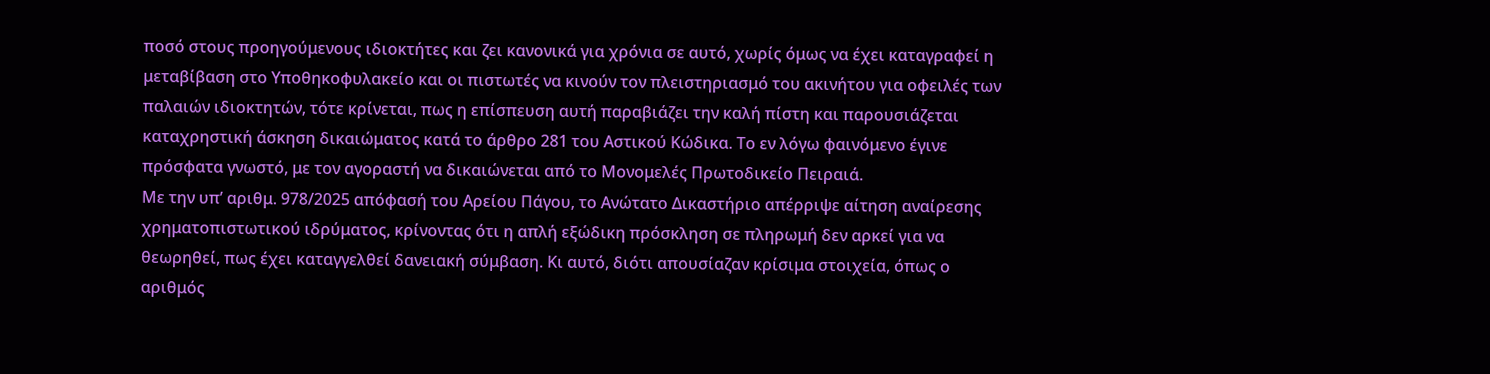ποσό στους προηγούμενους ιδιοκτήτες και ζει κανονικά για χρόνια σε αυτό, χωρίς όμως να έχει καταγραφεί η μεταβίβαση στο Υποθηκοφυλακείο και οι πιστωτές να κινούν τον πλειστηριασμό του ακινήτου για οφειλές των παλαιών ιδιοκτητών, τότε κρίνεται, πως η επίσπευση αυτή παραβιάζει την καλή πίστη και παρουσιάζεται καταχρηστική άσκηση δικαιώματος κατά το άρθρο 281 του Αστικού Κώδικα. Το εν λόγω φαινόμενο έγινε πρόσφατα γνωστό, με τον αγοραστή να δικαιώνεται από το Μονομελές Πρωτοδικείο Πειραιά.
Με την υπ’ αριθμ. 978/2025 απόφασή του Αρείου Πάγου, το Ανώτατο Δικαστήριο απέρριψε αίτηση αναίρεσης χρηματοπιστωτικού ιδρύματος, κρίνοντας ότι η απλή εξώδικη πρόσκληση σε πληρωμή δεν αρκεί για να θεωρηθεί, πως έχει καταγγελθεί δανειακή σύμβαση. Κι αυτό, διότι απουσίαζαν κρίσιμα στοιχεία, όπως ο αριθμός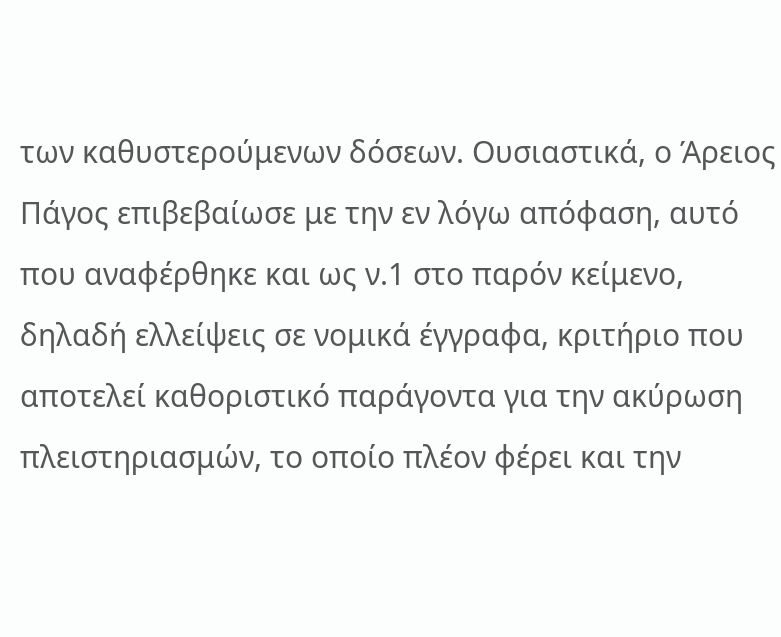των καθυστερούμενων δόσεων. Ουσιαστικά, ο Άρειος Πάγος επιβεβαίωσε με την εν λόγω απόφαση, αυτό που αναφέρθηκε και ως ν.1 στο παρόν κείμενο, δηλαδή ελλείψεις σε νομικά έγγραφα, κριτήριο που αποτελεί καθοριστικό παράγοντα για την ακύρωση πλειστηριασμών, το οποίο πλέον φέρει και την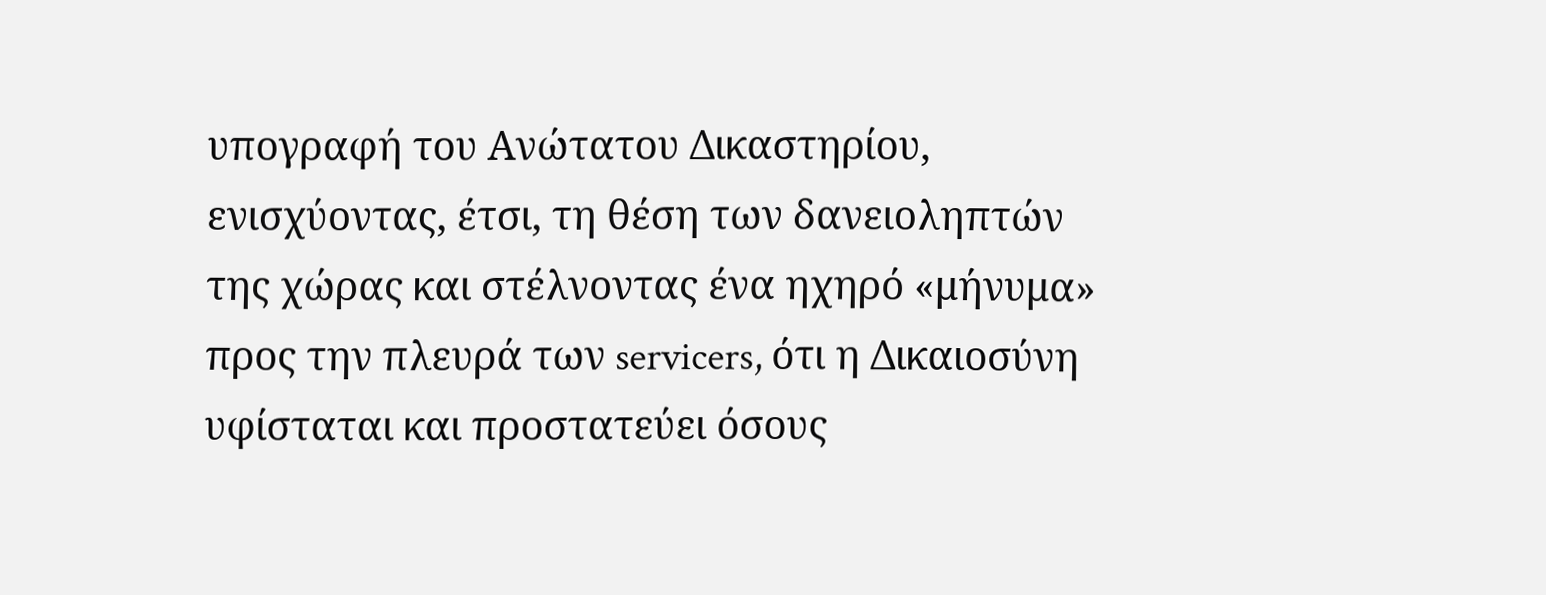υπογραφή του Ανώτατου Δικαστηρίου, ενισχύοντας, έτσι, τη θέση των δανειοληπτών της χώρας και στέλνοντας ένα ηχηρό «μήνυμα» προς την πλευρά των servicers, ότι η Δικαιοσύνη υφίσταται και προστατεύει όσους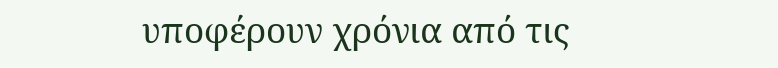υποφέρουν χρόνια από τις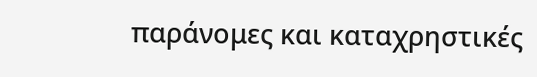παράνομες και καταχρηστικές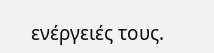ενέργειές τους.